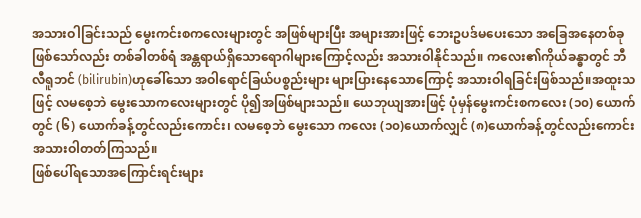အသားဝါခြင်းသည် မွေးကင်းစကလေးများတွင် အဖြစ်များပြီး အများအားဖြင့် ဘေးဥပဒ်မပေးသော အခြေအနေတစ်ခု ဖြစ်သော်လည်း တစ်ခါတစ်ရံ အန္တရာယ်ရှိသောရောဂါများကြောင့်လည်း အသားဝါနိုင်သည်။ ကလေး၏ကိုယ်ခန္ဓာတွင် ဘီလီရူဘင် (bilirubin)ဟုခေါ်သော အဝါရောင်ခြယ်ပစ္စည်းများ များပြားနေသောကြောင့် အသားဝါရခြင်းဖြစ်သည်။အထူးသဖြင့် လမစေ့ဘဲ မွေးသောကလေးများတွင် ပို၍အဖြစ်များသည်။ ယေဘုယျအားဖြင့် ပုံမှန်မွေးကင်းစကလေး (၁၀) ယောက်တွင် (၆) ယောက်ခန့်တွင်လည်းကောင်း၊ လမစေ့ဘဲ မွေးသော ကလေး (၁၀)ယောက်လျှင် (၈)ယောက်ခန့်တွင်လည်းကောင်း အသားဝါတတ်ကြသည်။
ဖြစ်ပေါ်ရသောအကြောင်းရင်းများ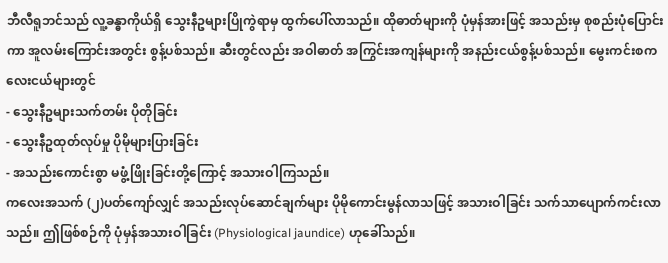ဘီလီရူဘင်သည် လူ့ခန္ဓာကိုယ်ရှိ သွေးနီဥများပြိုကွဲရာမှ ထွက်ပေါ်လာသည်။ ထိုဓာတ်များကို ပုံမှန်အားဖြင့် အသည်းမှ စုစည်းပုံပြောင်းကာ အူလမ်းကြောင်းအတွင်း စွန့်ပစ်သည်။ ဆီးတွင်လည်း အဝါဓာတ် အကြွင်းအကျန်များကို အနည်းငယ်စွန့်ပစ်သည်။ မွေးကင်းစကလေးငယ်များတွင်
- သွေးနီဥများသက်တမ်း ပိုတိုခြင်း
- သွေးနီဥထုတ်လုပ်မှု ပိုမိုများပြားခြင်း
- အသည်းကောင်းစွာ မဖွံ့ဖြိုးခြင်းတို့ကြောင့် အသားဝါကြသည်။
ကလေးအသက် (၂)ပတ်ကျော်လျှင် အသည်းလုပ်ဆောင်ချက်များ ပိုမိုကောင်းမွန်လာသဖြင့် အသားဝါခြင်း သက်သာပျောက်ကင်းလာသည်။ ဤဖြစ်စဉ်ကို ပုံမှန်အသားဝါခြင်း (Physiological jaundice) ဟုခေါ်သည်။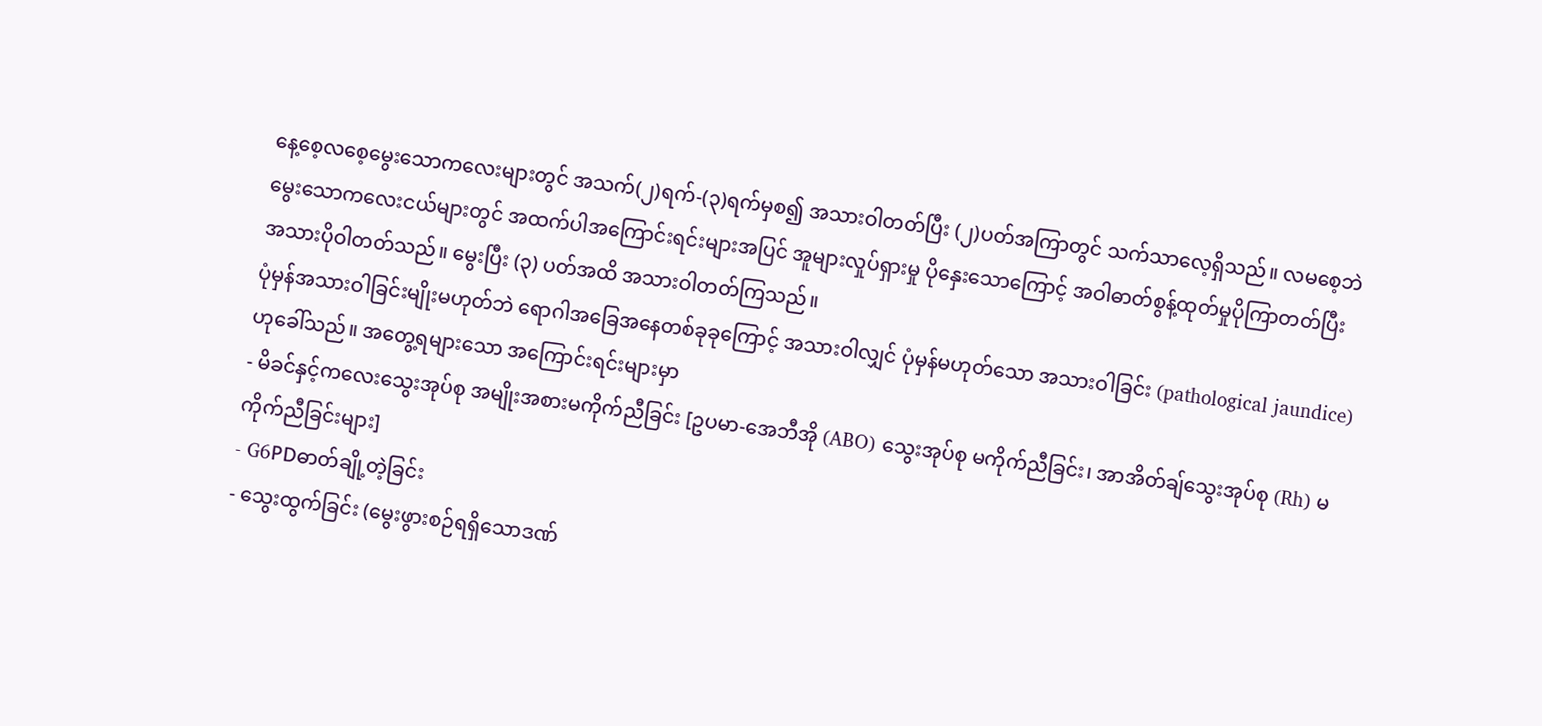နေ့စေ့လစေ့မွေးသောကလေးများတွင် အသက်(၂)ရက်-(၃)ရက်မှစ၍ အသားဝါတတ်ပြီး (၂)ပတ်အကြာတွင် သက်သာလေ့ရှိသည်။ လမစေ့ဘဲမွေးသောကလေးငယ်များတွင် အထက်ပါအကြောင်းရင်းများအပြင် အူများလှုပ်ရှားမှု ပိုနှေးသောကြောင့် အဝါဓာတ်စွန့်ထုတ်မှုပိုကြာတတ်ပြီး အသားပိုဝါတတ်သည်။ မွေးပြီး (၃) ပတ်အထိ အသားဝါတတ်ကြသည်။
ပုံမှန်အသားဝါခြင်းမျိုးမဟုတ်ဘဲ ရောဂါအခြေအနေတစ်ခုခုကြောင့် အသားဝါလျှင် ပုံမှန်မဟုတ်သော အသားဝါခြင်း (pathological jaundice) ဟုခေါ်သည်။ အတွေ့ရများသော အကြောင်းရင်းများမှာ
- မိခင်နှင့်ကလေးသွေးအုပ်စု အမျိုးအစားမကိုက်ညီခြင်း [ဥပမာ-အေဘီအို (ABO) သွေးအုပ်စု မကိုက်ညီခြင်း၊ အာအိတ်ချ်သွေးအုပ်စု (Rh) မကိုက်ညီခြင်းများ]
- G6PDဓာတ်ချို့တဲ့ခြင်း
- သွေးထွက်ခြင်း (မွေးဖွားစဉ်ရရှိသောဒဏ်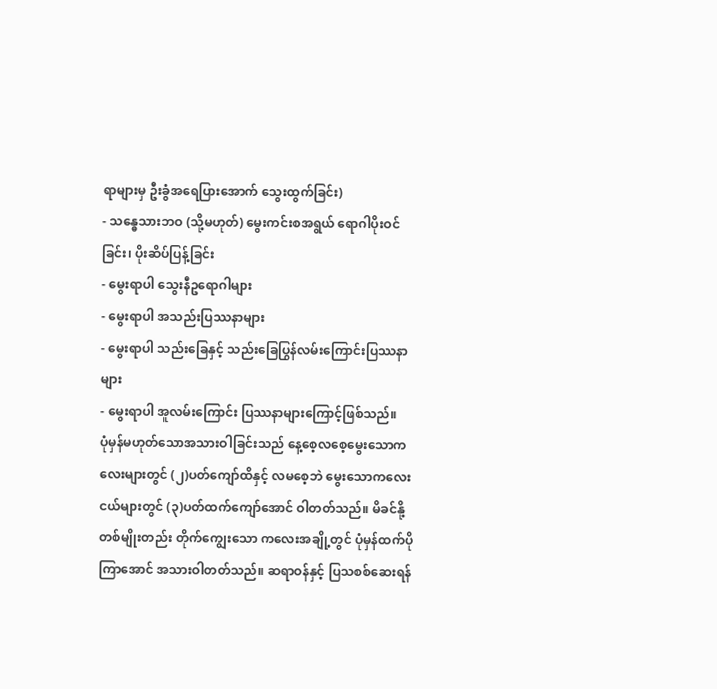ရာများမှ ဦးခွံအရေပြားအောက် သွေးထွက်ခြင်း)
- သန္ဓေသားဘဝ (သို့မဟုတ်) မွေးကင်းစအရွယ် ရောဂါပိုးဝင်ခြင်း၊ ပိုးဆိပ်ပြန့်ခြင်း
- မွေးရာပါ သွေးနီဥရောဂါများ
- မွေးရာပါ အသည်းပြဿနာများ
- မွေးရာပါ သည်းခြေနှင့် သည်းခြေပြွန်လမ်းကြောင်းပြဿနာများ
- မွေးရာပါ အူလမ်းကြောင်း ပြဿနာများကြောင့်ဖြစ်သည်။
ပုံမှန်မဟုတ်သောအသားဝါခြင်းသည် နေ့စေ့လစေ့မွေးသောကလေးများတွင် (၂)ပတ်ကျော်ထိနှင့် လမစေ့ဘဲ မွေးသောကလေးငယ်များတွင် (၃)ပတ်ထက်ကျော်အောင် ဝါတတ်သည်။ မိခင်နို့တစ်မျိုးတည်း တိုက်ကျွေးသော ကလေးအချို့တွင် ပုံမှန်ထက်ပိုကြာအောင် အသားဝါတတ်သည်။ ဆရာဝန်နှင့် ပြသစစ်ဆေးရန်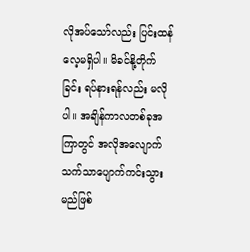လိုအပ်သော်လည်း ပြင်းထန်လေ့မရှိပါ။ မိခင်နို့တိုက်ခြင်း ရပ်နားရန်လည်း မလိုပါ။ အချိန်ကာလတစ်ခုအကြာတွင် အလိုအလျောက် သက်သာပျောက်ကင်းသွားမည်ဖြစ်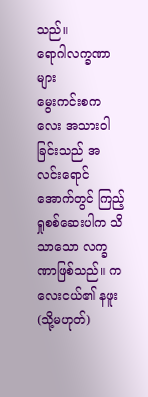သည်။
ရောဂါလက္ခဏာများ
မွေးကင်းစကလေး အသားဝါခြင်းသည် အလင်းရောင်အောက်တွင် ကြည့်ရှုစစ်ဆေးပါက သိသာသော လက္ခဏာဖြစ်သည်။ ကလေးငယ်၏ နဖူး (သို့မဟုတ်)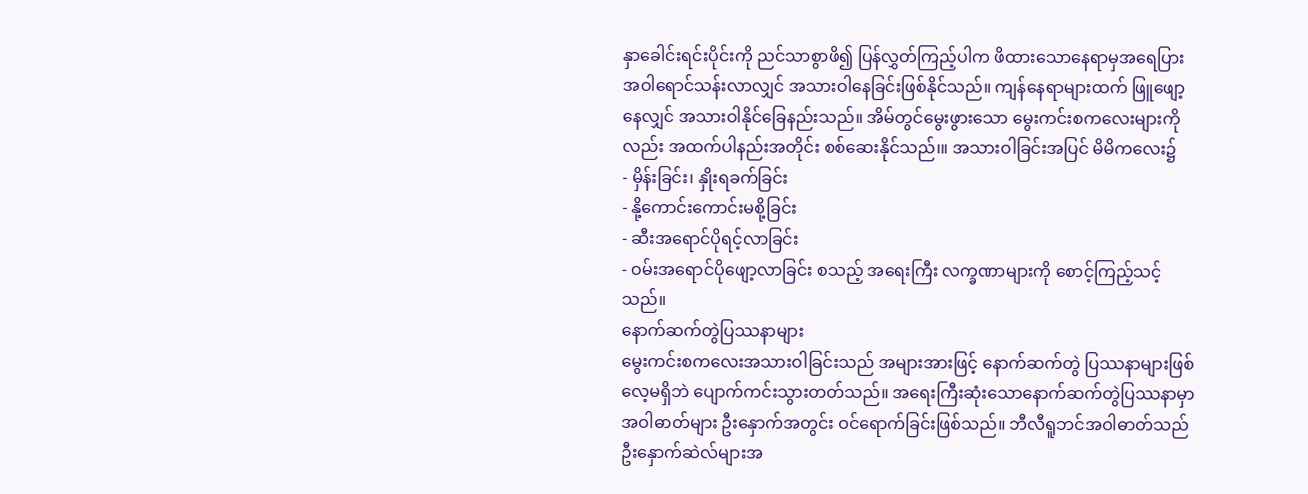နှာခေါင်းရင်းပိုင်းကို ညင်သာစွာဖိ၍ ပြန်လွှတ်ကြည့်ပါက ဖိထားသောနေရာမှအရေပြား အဝါရောင်သန်းလာလျှင် အသားဝါနေခြင်းဖြစ်နိုင်သည်။ ကျန်နေရာများထက် ဖြူဖျော့နေလျှင် အသားဝါနိုင်ခြေနည်းသည်။ အိမ်တွင်မွေးဖွားသော မွေးကင်းစကလေးများကိုလည်း အထက်ပါနည်းအတိုင်း စစ်ဆေးနိုင်သည်၊။ အသားဝါခြင်းအပြင် မိမိကလေး၌
- မှိန်းခြင်း၊ နှိုးရခက်ခြင်း
- နို့ကောင်းကောင်းမစို့ခြင်း
- ဆီးအရောင်ပိုရင့်လာခြင်း
- ဝမ်းအရောင်ပိုဖျော့လာခြင်း စသည့် အရေးကြီး လက္ခဏာများကို စောင့်ကြည့်သင့်သည်။
နောက်ဆက်တွဲပြဿနာများ
မွေးကင်းစကလေးအသားဝါခြင်းသည် အများအားဖြင့် နောက်ဆက်တွဲ ပြဿနာများဖြစ်လေ့မရှိဘဲ ပျောက်ကင်းသွားတတ်သည်။ အရေးကြီးဆုံးသောနောက်ဆက်တွဲပြဿနာမှာ အဝါဓာတ်များ ဦးနှောက်အတွင်း ဝင်ရောက်ခြင်းဖြစ်သည်။ ဘီလီရူဘင်အဝါဓာတ်သည် ဦးနှောက်ဆဲလ်များအ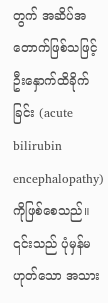တွက် အဆိပ်အတောက်ဖြစ်သဖြင့် ဦးနှောက်ထိခိုက်ခြင်း (acute bilirubin encephalopathy) ကိုဖြစ်စေသည်။ ၎င်းသည် ပုံမှန်မဟုတ်သော အသား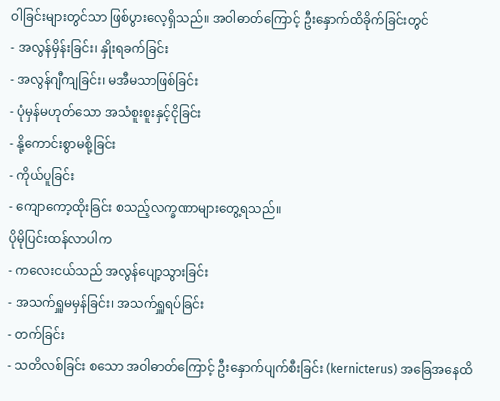ဝါခြင်းများတွင်သာ ဖြစ်ပွားလေ့ရှိသည်။ အဝါဓာတ်ကြောင့် ဦးနှောက်ထိခိုက်ခြင်းတွင်
- အလွန်မှိန်းခြင်း၊ နှိုးရခက်ခြင်း
- အလွန်ဂျီကျခြင်း၊ မအီမသာဖြစ်ခြင်း
- ပုံမှန်မဟုတ်သော အသံစူးစူးနှင့်ငိုခြင်း
- နို့ကောင်းစွာမစို့ခြင်း
- ကိုယ်ပူခြင်း
- ကျောကော့ထိုးခြင်း စသည့်လက္ခဏာများတွေ့ရသည်။
ပိုမိုပြင်းထန်လာပါက
- ကလေးငယ်သည် အလွန်ပျော့သွားခြင်း
- အသက်ရှူမမှန်ခြင်း၊ အသက်ရှူရပ်ခြင်း
- တက်ခြင်း
- သတိလစ်ခြင်း စသော အဝါဓာတ်ကြောင့် ဦးနှောက်ပျက်စီးခြင်း (kernicterus) အခြေအနေထိ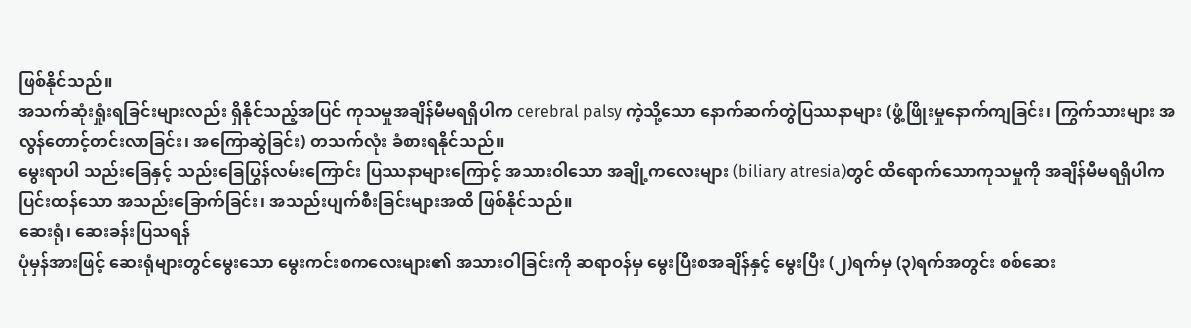ဖြစ်နိုင်သည်။
အသက်ဆုံးရှုံးရခြင်းများလည်း ရှိနိုင်သည့်အပြင် ကုသမှုအချိန်မီမရရှိပါက cerebral palsy ကဲ့သို့သော နောက်ဆက်တွဲပြဿနာများ (ဖွံ့ဖြိုးမှုနောက်ကျခြင်း၊ ကြွက်သားများ အလွန်တောင့်တင်းလာခြင်း၊ အကြောဆွဲခြင်း) တသက်လုံး ခံစားရနိုင်သည်။
မွေးရာပါ သည်းခြေနှင့် သည်းခြေပြွန်လမ်းကြောင်း ပြဿနာများကြောင့် အသားဝါသော အချို့ကလေးများ (biliary atresia)တွင် ထိရောက်သောကုသမှုကို အချိန်မီမရရှိပါက ပြင်းထန်သော အသည်းခြောက်ခြင်း၊ အသည်းပျက်စီးခြင်းများအထိ ဖြစ်နိုင်သည်။
ဆေးရုံ၊ ဆေးခန်းပြသရန်
ပုံမှန်အားဖြင့် ဆေးရုံများတွင်မွေးသော မွေးကင်းစကလေးများ၏ အသားဝါခြင်းကို ဆရာဝန်မှ မွေးပြီးစအချိန်နှင့် မွေးပြီး (၂)ရက်မှ (၃)ရက်အတွင်း စစ်ဆေး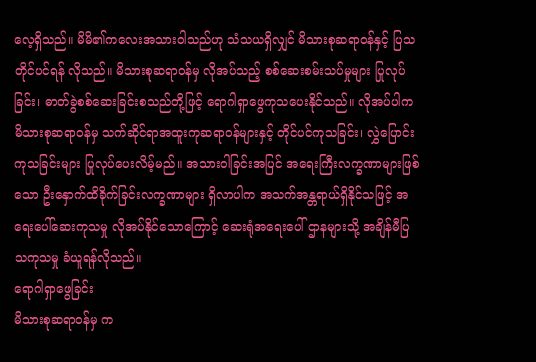လေ့ရှိသည်။ မိမိ၏ကလေးအသားဝါသည်ဟု သံသယရှိလျှင် မိသားစုဆရာဝန်နှင့် ပြသတိုင်ပင်ရန် လိုသည်။ မိသားစုဆရာဝန်မှ လိုအပ်သည့် စစ်ဆေးစမ်းသပ်မှုများ ပြုလုပ်ခြင်း၊ ဓာတ်ခွဲစစ်ဆေးခြင်းစသည်တို့ဖြင့် ရောဂါရှာဖွေကုသပေးနိုင်သည်။ လိုအပ်ပါက မိသားစုဆရာဝန်မှ သက်ဆိုင်ရာအထူးကုဆရာဝန်များနှင့် တိုင်ပင်ကုသခြင်း၊ လွှဲပြောင်းကုသခြင်းများ ပြုလုပ်ပေးလိမ့်မည်။ အသားဝါခြင်းအပြင် အရေးကြီးလက္ခဏာများဖြစ်သော ဦးနှောက်ထိခိုက်ခြင်းလက္ခဏာများ ရှိလာပါက အသက်အန္တရာယ်ရှိနိုင်သဖြင့် အရေးပေါ်ဆေးကုသမှု လိုအပ်နိုင်သောကြောင့် ဆေးရုံအရေးပေါ် ဌာနများသို့ အချိန်မီပြသကုသမှု ခံယူရန်လိုသည်။
ရောဂါရှာဖွေခြင်း
မိသားစုဆရာဝန်မှ က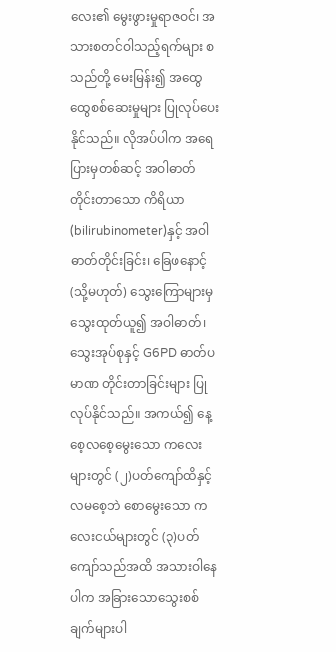လေး၏ မွေးဖွားမှုရာဇဝင်၊ အသားစတင်ဝါသည့်ရက်များ စသည်တို့ မေးမြန်း၍ အထွေထွေစစ်ဆေးမှုများ ပြုလုပ်ပေးနိုင်သည်။ လိုအပ်ပါက အရေပြားမှတစ်ဆင့် အဝါဓာတ်တိုင်းတာသော ကိရိယာ (bilirubinometer)နှင့် အဝါဓာတ်တိုင်းခြင်း၊ ခြေဖနောင့် (သို့မဟုတ်) သွေးကြောများမှ သွေးထုတ်ယူ၍ အဝါဓာတ်၊ သွေးအုပ်စုနှင့် G6PD ဓာတ်ပမာဏ တိုင်းတာခြင်းများ ပြုလုပ်နိုင်သည်။ အကယ်၍ နေ့စေ့လစေ့မွေးသော ကလေးများတွင် (၂)ပတ်ကျော်ထိနှင့် လမစေ့ဘဲ စောမွေးသော ကလေးငယ်များတွင် (၃)ပတ်ကျော်သည်အထိ အသားဝါနေပါက အခြားသောသွေးစစ်ချက်များပါ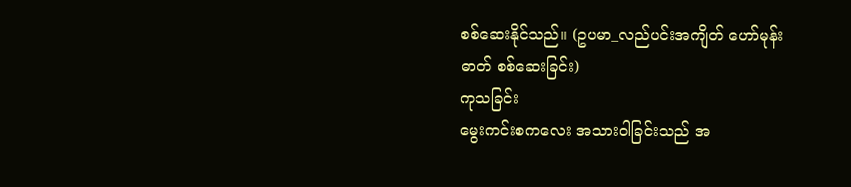စစ်ဆေးနိုင်သည်။ (ဥပမာ_လည်ပင်းအကျိတ် ဟော်မုန်းဓာတ် စစ်ဆေးခြင်း)
ကုသခြင်း
မွေးကင်းစကလေး အသားဝါခြင်းသည် အ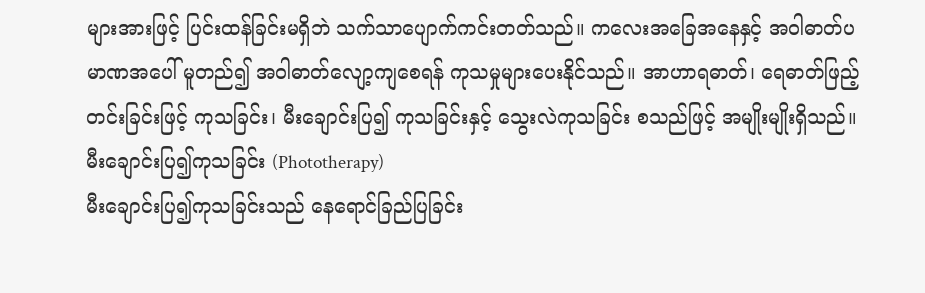များအားဖြင့် ပြင်းထန်ခြင်းမရှိဘဲ သက်သာပျောက်ကင်းတတ်သည်။ ကလေးအခြေအနေနှင့် အဝါဓာတ်ပမာဏအပေါ် မူတည်၍ အဝါဓာတ်လျော့ကျစေရန် ကုသမှုများပေးနိုင်သည်။ အာဟာရဓာတ်၊ ရေဓာတ်ဖြည့်တင်းခြင်းဖြင့် ကုသခြင်း၊ မီးချောင်းပြ၍ ကုသခြင်းနှင့် သွေးလဲကုသခြင်း စသည်ဖြင့် အမျိုးမျိုးရှိသည်။
မီးချောင်းပြ၍ကုသခြင်း (Phototherapy)
မီးချောင်းပြ၍ကုသခြင်းသည် နေရောင်ခြည်ပြခြင်း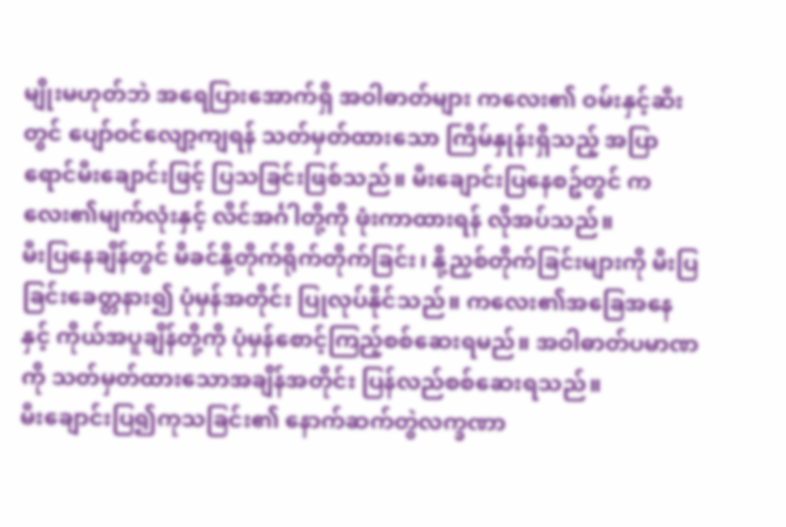မျိုးမဟုတ်ဘဲ အရေပြားအောက်ရှိ အဝါဓာတ်များ ကလေး၏ ဝမ်းနှင့်ဆီးတွင် ပျော်ဝင်လျော့ကျရန် သတ်မှတ်ထားသော ကြိမ်နှုန်းရှိသည့် အပြာရောင်မီးချောင်းဖြင့် ပြသခြင်းဖြစ်သည်။ မီးချောင်းပြနေစဥ်တွင် ကလေး၏မျက်လုံးနှင့် လိင်အင်္ဂါတို့ကို ဖုံးကာထားရန် လိုအပ်သည်။
မီးပြနေချိန်တွင် မိခင်နို့တိုက်ရိုက်တိုက်ခြင်း၊ နို့ညှစ်တိုက်ခြင်းများကို မီးပြခြင်းခေတ္တနား၍ ပုံမှန်အတိုင်း ပြုလုပ်နိုင်သည်။ ကလေး၏အခြေအနေနှင့် ကိုယ်အပူချိန်တို့ကို ပုံမှန်စောင့်ကြည့်စစ်ဆေးရမည်။ အဝါဓာတ်ပမာဏကို သတ်မှတ်ထားသောအချိန်အတိုင်း ပြန်လည်စစ်ဆေးရသည်။
မီးချောင်းပြ၍ကုသခြင်း၏ နောက်ဆက်တွဲလက္ခဏာ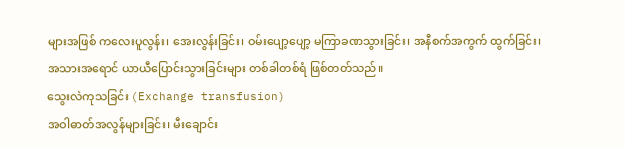များအဖြစ် ကလေးပူလွန်း၊ အေးလွန်းခြင်း၊ ဝမ်းပျော့ပျော့ မကြာခဏသွားခြင်း၊ အနီစက်အကွက် ထွက်ခြင်း၊ အသားအရောင် ယာယီပြောင်းသွားခြင်းများ တစ်ခါတစ်ရံ ဖြစ်တတ်သည်။
သွေးလဲကုသခြင်း (Exchange transfusion)
အဝါဓာတ်အလွန်များခြင်း၊ မီးချောင်း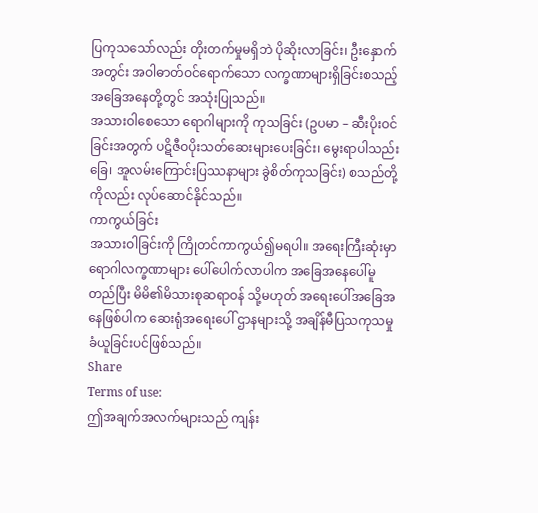ပြကုသသော်လည်း တိုးတက်မှုမရှိဘဲ ပိုဆိုးလာခြင်း၊ ဦးနှောက်အတွင်း အဝါဓာတ်ဝင်ရောက်သော လက္ခဏာများရှိခြင်းစသည့် အခြေအနေတို့တွင် အသုံးပြုသည်။
အသားဝါစေသော ရောဂါများကို ကုသခြင်း (ဥပမာ – ဆီးပိုးဝင်ခြင်းအတွက် ပဋိဇီဝပိုးသတ်ဆေးများပေးခြင်း၊ မွေးရာပါသည်းခြေ၊ အူလမ်းကြောင်းပြဿနာများ ခွဲစိတ်ကုသခြင်း) စသည်တို့ကိုလည်း လုပ်ဆောင်နိုင်သည်။
ကာကွယ်ခြင်း
အသားဝါခြင်းကို ကြိုတင်ကာကွယ်၍မရပါ။ အရေးကြီးဆုံးမှာ ရောဂါလက္ခဏာများ ပေါ်ပေါက်လာပါက အခြေအနေပေါ်မူတည်ပြီး မိမိ၏မိသားစုဆရာဝန် သို့မဟုတ် အရေးပေါ်အခြေအနေဖြစ်ပါက ဆေးရုံအရေးပေါ် ဌာနများသို့ အချိန်မီပြသကုသမှု ခံယူခြင်းပင်ဖြစ်သည်။
Share
Terms of use:
ဤအချက်အလက်များသည် ကျန်း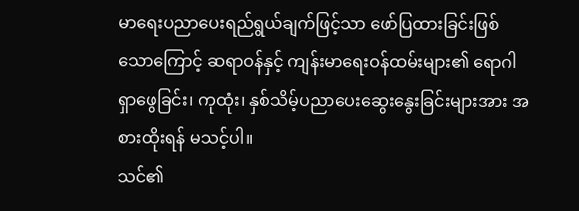မာရေးပညာပေးရည်ရွယ်ချက်ဖြင့်သာ ဖော်ပြထားခြင်းဖြစ်သောကြောင့် ဆရာဝန်နှင့် ကျန်းမာရေးဝန်ထမ်းများ၏ ရောဂါရှာဖွေခြင်း၊ ကုထုံး၊ နှစ်သိမ့်ပညာပေးဆွေးနွေးခြင်းများအား အစားထိုးရန် မသင့်ပါ။
သင်၏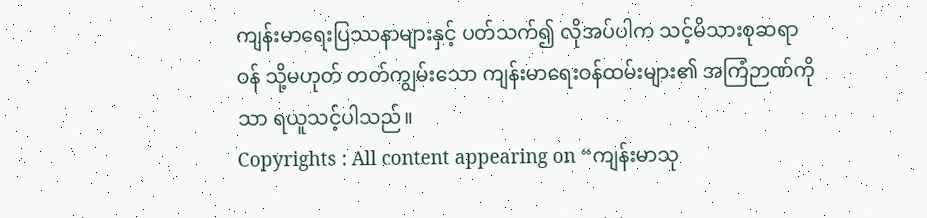ကျန်းမာရေးပြဿနာများနှင့် ပတ်သက်၍ လိုအပ်ပါက သင့်မိသားစုဆရာဝန် သို့မဟုတ် တတ်ကျွမ်းသော ကျန်းမာရေးဝန်ထမ်းများ၏ အကြံဉာဏ်ကိုသာ ရယူသင့်ပါသည်။
Copyrights : All content appearing on “ကျန်းမာသု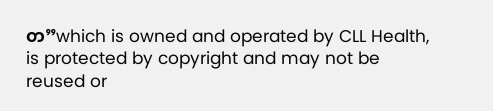တ”which is owned and operated by CLL Health, is protected by copyright and may not be reused or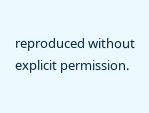reproduced without explicit permission.